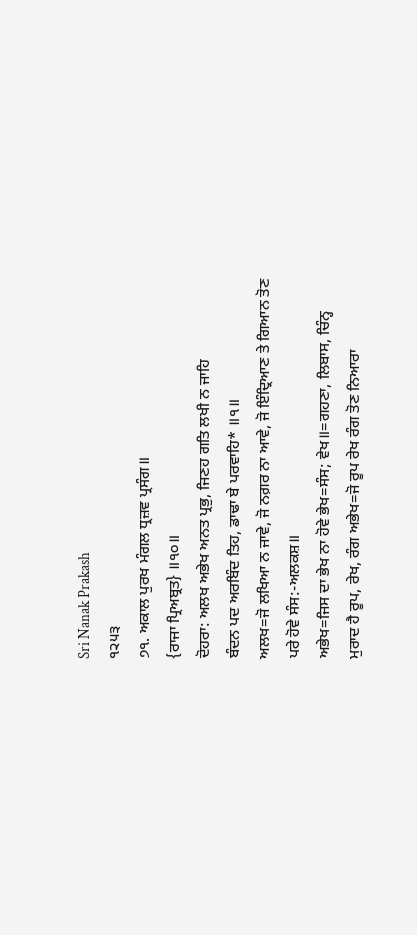Sri Nanak Prakash
੧੨੫੩
੭੧. ਅਕਾਲ ਪੁਰਖ ਮੰਗਲ ਧ੍ਰਜ਼ਵ ਪ੍ਰਸੰਗ॥
{ਰਾਜਾ ਪ੍ਰਿਅਬ੍ਰਤ} ॥੧੦॥
ਦੋਹਰਾ: ਅਲਖ ਅਭੇਖ ਅਨਤ ਪ੍ਰਭੁ, ਜਿਣਹ ਗਤਿ ਲਖੀ ਨ ਜਾਹਿ
ਬੰਦਨ ਪਦ ਅਰਬਿੰਦ ਤਿਹ, ਡਾਢਾ ਬੇ ਪਰਵਾਹਿ* ॥੧॥
ਅਲਖ=ਜੋ ਲਖਿਆ ਨ ਜਾਵੇ, ਜੋ ਨਗ਼ਰ ਨਾ ਆਵੇ, ਜੋ ਇੰਦ੍ਰਿਆਣ ਤੇ ਗਿਆਨ ਤੋਣ
ਪਰੇ ਹੋਵੇ ਸੰਸ:-ਅਲਕਸ਼॥
ਅਭੇਖ=ਜਿਸ ਦਾ ਭੇਖ ਨਾ ਹੋਵੇ ਭੇਖ=ਸੰਸ; ਵੇਖ॥=ਗਹਣਾ, ਲਿਬਾਸ, ਚਿੰਨ੍ਹ
ਮੁਰਾਦ ਹੈ ਰੂਪ, ਰੇਖ, ਰੰਗ ਅਭੇਖ=ਜੋ ਰੂਪ ਰੇਖ ਰੰਗ ਤੋਣ ਨਿਆਰਾ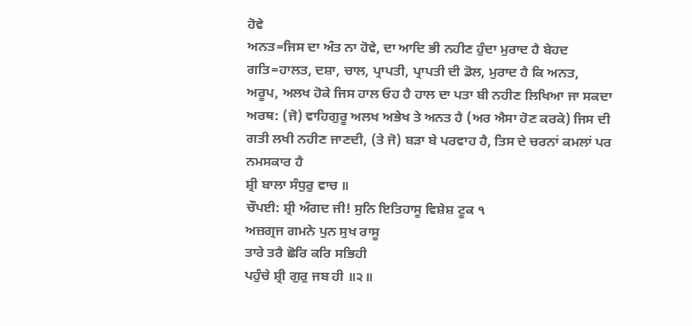ਹੋਵੇ
ਅਨਤ=ਜਿਸ ਦਾ ਅੰਤ ਨਾ ਹੋਵੇ, ਦਾ ਆਦਿ ਭੀ ਨਹੀਣ ਹੁੰਦਾ ਮੁਰਾਦ ਹੈ ਬੇਹਦ
ਗਤਿ=ਹਾਲਤ, ਦਸ਼ਾ, ਚਾਲ, ਪ੍ਰਾਪਤੀ, ਪ੍ਰਾਪਤੀ ਦੀ ਡੋਲ, ਮੁਰਾਦ ਹੈ ਕਿ ਅਨਤ,
ਅਰੂਪ, ਅਲਖ ਹੋਕੇ ਜਿਸ ਹਾਲ ਓਹ ਹੈ ਹਾਲ ਦਾ ਪਤਾ ਬੀ ਨਹੀਣ ਲਿਖਿਆ ਜਾ ਸਕਦਾ
ਅਰਥ: (ਜੋ) ਵਾਹਿਗੁਰੂ ਅਲਖ ਅਭੇਖ ਤੇ ਅਨਤ ਹੈ (ਅਰ ਐਸਾ ਹੋਣ ਕਰਕੇ) ਜਿਸ ਦੀ
ਗਤੀ ਲਖੀ ਨਹੀਣ ਜਾਣਦੀ, (ਤੇ ਜੋ) ਬੜਾ ਬੇ ਪਰਵਾਹ ਹੈ, ਤਿਸ ਦੇ ਚਰਨਾਂ ਕਮਲਾਂ ਪਰ
ਨਮਸਕਾਰ ਹੈ
ਸ਼੍ਰੀ ਬਾਲਾ ਸੰਧੁਰੁ ਵਾਚ ॥
ਚੌਪਈ: ਸ਼੍ਰੀ ਅੰਗਦ ਜੀ! ਸੁਨਿ ਇਤਿਹਾਸੂ ਵਿਸ਼ੇਸ਼ ਟੂਕ ੧
ਅਜ਼ਗ੍ਰਜ ਗਮਨੇ ਪੁਨ ਸੁਖ ਰਾਸੂ
ਤਾਰੇ ਤਰੈ ਛੋਰਿ ਕਰਿ ਸਭਿਹੀ
ਪਹੁੰਚੇ ਸ਼੍ਰੀ ਗੁਰੁ ਜਬ ਹੀ ॥੨॥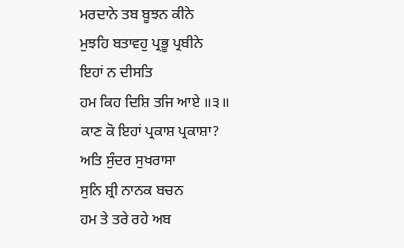ਮਰਦਾਨੇ ਤਬ ਬੂਝਨ ਕੀਨੇ
ਮੁਝਹਿ ਬਤਾਵਹੁ ਪ੍ਰਭੂ ਪ੍ਰਬੀਨੇ
ਇਹਾਂ ਨ ਦੀਸਤਿ
ਹਮ ਕਿਹ ਦਿਸ਼ਿ ਤਜਿ ਆਏ ॥੩॥
ਕਾਣ ਕੋ ਇਹਾਂ ਪ੍ਰਕਾਸ਼ ਪ੍ਰਕਾਸ਼ਾ?
ਅਤਿ ਸੁੰਦਰ ਸੁਖਰਾਸਾ
ਸੁਨਿ ਸ਼੍ਰੀ ਨਾਨਕ ਬਚਨ
ਹਮ ਤੇ ਤਰੇ ਰਹੇ ਅਬ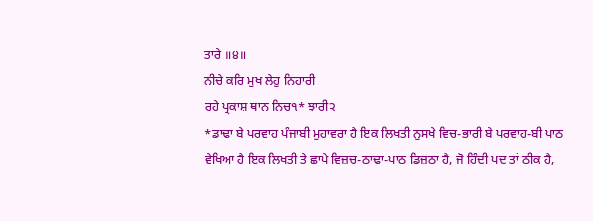ਤਾਰੇ ॥੪॥
ਨੀਚੇ ਕਰਿ ਮੁਖ ਲੇਹੁ ਨਿਹਾਰੀ
ਰਹੇ ਪ੍ਰਕਾਸ਼ ਥਾਨ ਨਿਚ੧* ਝਾਰੀ੨
*ਡਾਢਾ ਬੇ ਪਰਵਾਹ ਪੰਜਾਬੀ ਮੁਹਾਵਰਾ ਹੈ ਇਕ ਲਿਖਤੀ ਨੁਸਖੇ ਵਿਚ-ਭਾਰੀ ਬੇ ਪਰਵਾਹ-ਬੀ ਪਾਠ
ਵੇਖਿਆ ਹੈ ਇਕ ਲਿਖਤੀ ਤੇ ਛਾਪੇ ਵਿਜ਼ਚ-ਠਾਢਾ-ਪਾਠ ਡਿਜ਼ਠਾ ਹੈ, ਜੋ ਹਿੰਦੀ ਪਦ ਤਾਂ ਠੀਕ ਹੈ,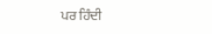ਪਰ ਹਿੰਦੀ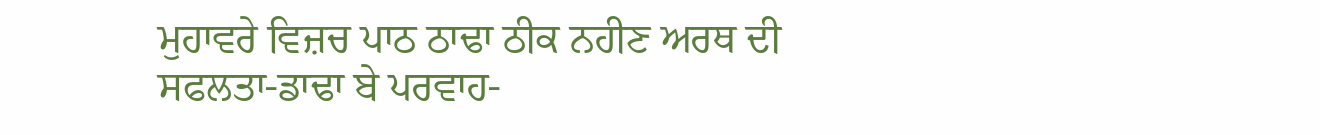ਮੁਹਾਵਰੇ ਵਿਜ਼ਚ ਪਾਠ ਠਾਢਾ ਠੀਕ ਨਹੀਣ ਅਰਥ ਦੀ ਸਫਲਤਾ-ਡਾਢਾ ਬੇ ਪਰਵਾਹ-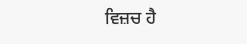ਵਿਜ਼ਚ ਹੈ